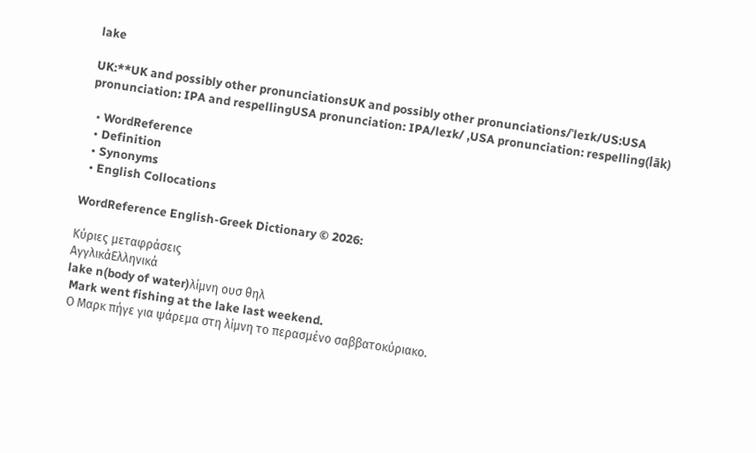lake

UK:**UK and possibly other pronunciationsUK and possibly other pronunciations/ˈleɪk/US:USA pronunciation: IPA and respellingUSA pronunciation: IPA/leɪk/ ,USA pronunciation: respelling(lāk)

  • WordReference
  • Definition
  • Synonyms
  • English Collocations

WordReference English-Greek Dictionary © 2026:

Κύριες μεταφράσεις
ΑγγλικάΕλληνικά
lake n(body of water)λίμνη ουσ θηλ
 Mark went fishing at the lake last weekend.
 Ο Μαρκ πήγε για ψάρεμα στη λίμνη το περασμένο σαββατοκύριακο.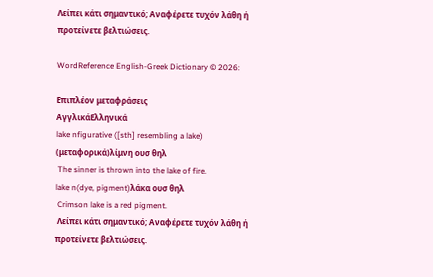Λείπει κάτι σημαντικό; Αναφέρετε τυχόν λάθη ή προτείνετε βελτιώσεις.

WordReference English-Greek Dictionary © 2026:

Επιπλέον μεταφράσεις
ΑγγλικάΕλληνικά
lake nfigurative ([sth] resembling a lake) (μεταφορικά)λίμνη ουσ θηλ
 The sinner is thrown into the lake of fire.
lake n(dye, pigment)λάκα ουσ θηλ
 Crimson lake is a red pigment.
 Λείπει κάτι σημαντικό; Αναφέρετε τυχόν λάθη ή προτείνετε βελτιώσεις.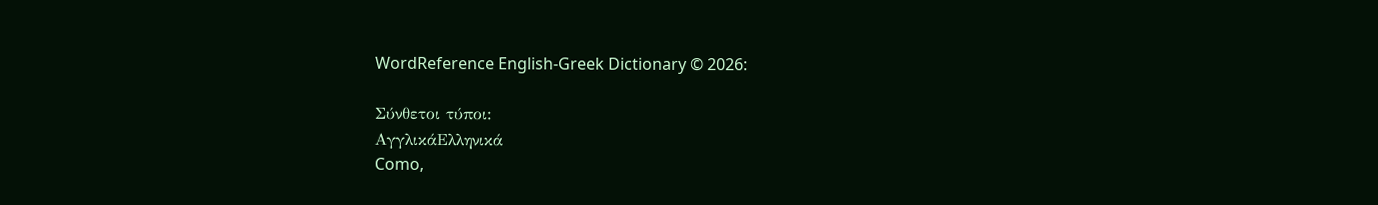WordReference English-Greek Dictionary © 2026:

Σύνθετοι τύποι:
ΑγγλικάΕλληνικά
Como,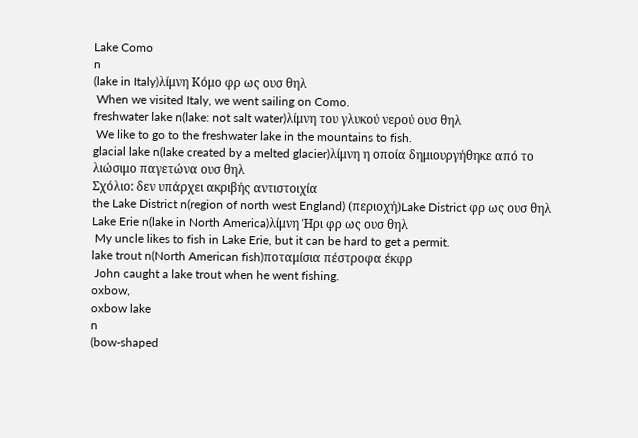Lake Como
n
(lake in Italy)λίμνη Κόμο φρ ως ουσ θηλ
 When we visited Italy, we went sailing on Como.
freshwater lake n(lake: not salt water)λίμνη του γλυκού νερού ουσ θηλ
 We like to go to the freshwater lake in the mountains to fish.
glacial lake n(lake created by a melted glacier)λίμνη η οποία δημιουργήθηκε από το λιώσιμο παγετώνα ουσ θηλ
Σχόλιο: δεν υπάρχει ακριβής αντιστοιχία
the Lake District n(region of north west England) (περιοχή)Lake District φρ ως ουσ θηλ
Lake Erie n(lake in North America)λίμνη Ήρι φρ ως ουσ θηλ
 My uncle likes to fish in Lake Erie, but it can be hard to get a permit.
lake trout n(North American fish)ποταμίσια πέστροφα έκφρ
 John caught a lake trout when he went fishing.
oxbow,
oxbow lake
n
(bow-shaped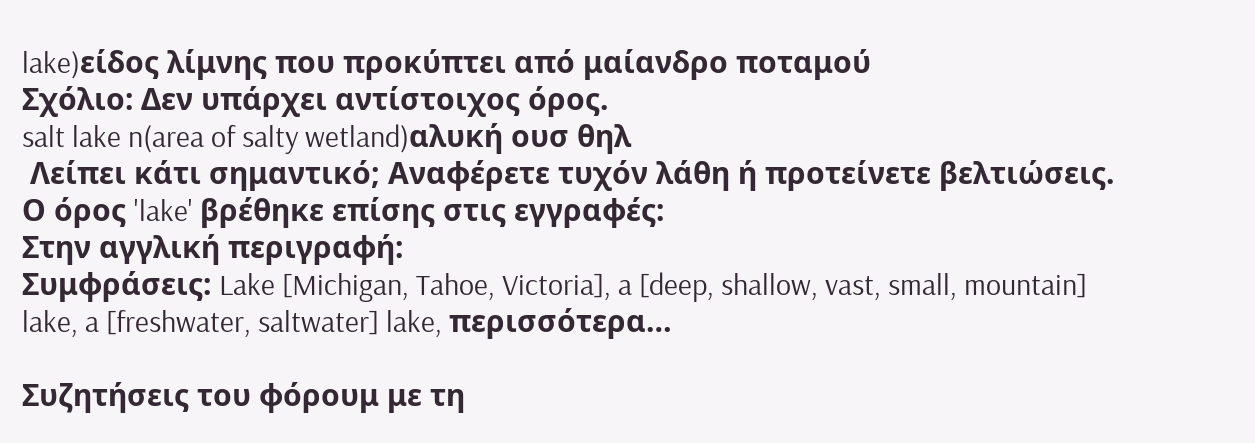lake)είδος λίμνης που προκύπτει από μαίανδρο ποταμού
Σχόλιο: Δεν υπάρχει αντίστοιχος όρος.
salt lake n(area of salty wetland)αλυκή ουσ θηλ
 Λείπει κάτι σημαντικό; Αναφέρετε τυχόν λάθη ή προτείνετε βελτιώσεις.
Ο όρος 'lake' βρέθηκε επίσης στις εγγραφές:
Στην αγγλική περιγραφή:
Συμφράσεις: Lake [Michigan, Tahoe, Victoria], a [deep, shallow, vast, small, mountain] lake, a [freshwater, saltwater] lake, περισσότερα…

Συζητήσεις του φόρουμ με τη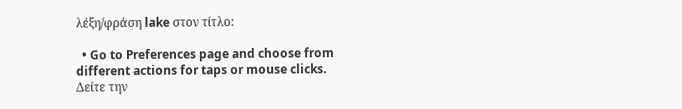λέξη/φράση lake στον τίτλο:

  • Go to Preferences page and choose from different actions for taps or mouse clicks.
Δείτε την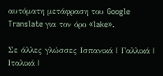αυτόματη μετάφραση του Google Translate για τον όρο «lake».

Σε άλλες γλώσσες Ισπανικά | Γαλλικά | Ιταλικά |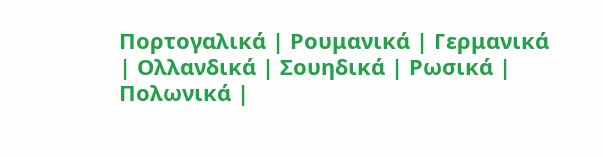Πορτογαλικά | Ρουμανικά | Γερμανικά | Ολλανδικά | Σουηδικά | Ρωσικά | Πολωνικά |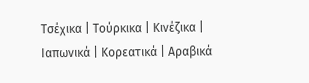Τσέχικα | Τούρκικα | Κινέζικα | Ιαπωνικά | Κορεατικά | Αραβικά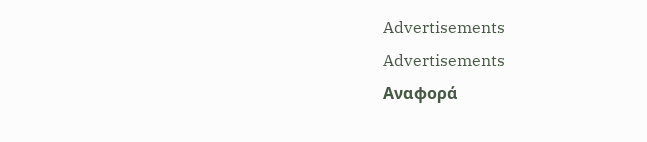Advertisements
Advertisements
Αναφορά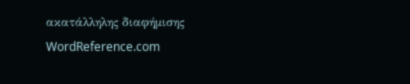ακατάλληλης διαφήμισης
WordReference.com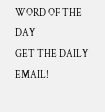WORD OF THE DAY
GET THE DAILY EMAIL!